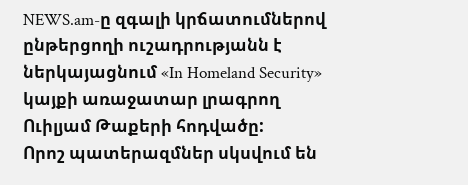NEWS.am-ը զգալի կրճատումներով ընթերցողի ուշադրությանն է ներկայացնում «In Homeland Security» կայքի առաջատար լրագրող Ուիլյամ Թաքերի հոդվածը:
Որոշ պատերազմներ սկսվում են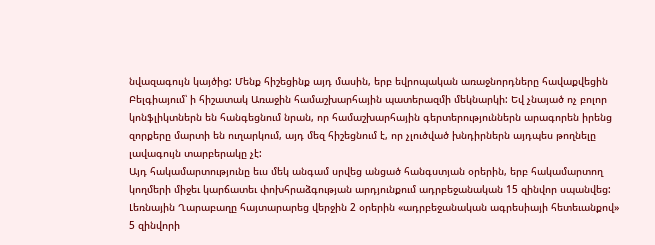նվազագույն կայծից: Մենք հիշեցինք այդ մասին, երբ եվրոպական առաջնորդները հավաքվեցին Բելգիայում՝ ի հիշատակ Առաջին համաշխարհային պատերազմի մեկնարկի: Եվ չնայած ոչ բոլոր կոնֆլիկտներն են հանգեցնում նրան, որ համաշխարհային գերտերություններն արագորեն իրենց զորքերը մարտի են ուղարկում, այդ մեզ հիշեցնում է, որ չլուծված խնդիրներն այդպես թողնելը լավագույն տարբերակը չէ:
Այդ հակամարտությունը եւս մեկ անգամ սրվեց անցած հանգստյան օրերին, երբ հակամարտող կողմերի միջեւ կարճատեւ փոխհրաձգության արդյունքում ադրբեջանական 15 զինվոր սպանվեց: Լեռնային Ղարաբաղը հայտարարեց վերջին 2 օրերին «ադրբեջանական ագրեսիայի հետեւանքով» 5 զինվորի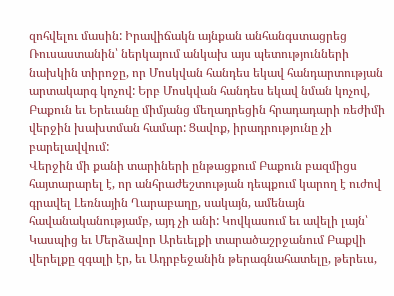զոհվելու մասին: Իրավիճակն այնքան անհանգստացրեց Ռուսաստանին՝ ներկայում անկախ այս պետությունների նախկին տիրոջը, որ Մոսկվան հանդես եկավ հանդարտության արտակարգ կոչով: Երբ Մոսկվան հանդես եկավ նման կոչով, Բաքուն եւ Երեւանը միմյանց մեղադրեցին հրադադարի ռեժիմի վերջին խախտման համար: Ցավոք, իրադրությունը չի բարելավվում:
Վերջին մի քանի տարիների ընթացքում Բաքուն բազմիցս հայտարարել է, որ անհրաժեշտության դեպքում կարող է ուժով գրավել Լեռնային Ղարաբաղը, սակայն, ամենայն հավանականությամբ, այդ չի անի: Կովկասում եւ ավելի լայն՝ Կասպից եւ Մերձավոր Արեւելքի տարածաշրջանում Բաքվի վերելքը զգալի էր, եւ Ադրբեջանին թերագնահատելը, թերեւս,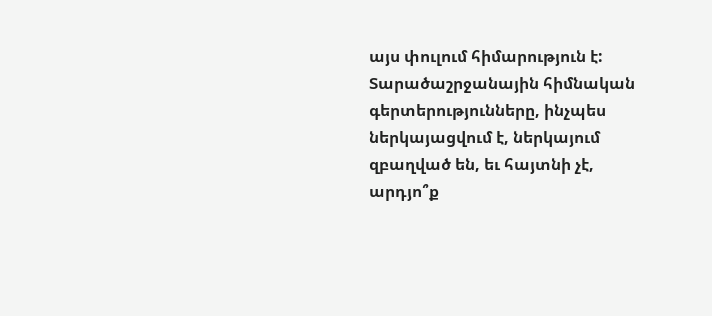այս փուլում հիմարություն է:
Տարածաշրջանային հիմնական գերտերությունները, ինչպես ներկայացվում է, ներկայում զբաղված են, եւ հայտնի չէ, արդյո՞ք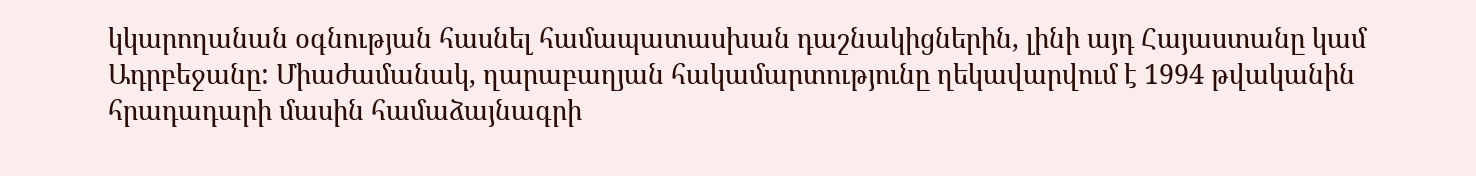կկարողանան օգնության հասնել համապատասխան դաշնակիցներին, լինի այդ Հայաստանը կամ Ադրբեջանը: Միաժամանակ, ղարաբաղյան հակամարտությունը ղեկավարվում է 1994 թվականին հրադադարի մասին համաձայնագրի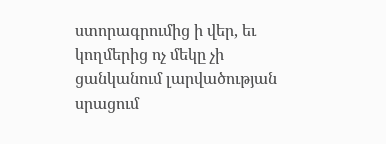ստորագրումից ի վեր, եւ կողմերից ոչ մեկը չի ցանկանում լարվածության սրացում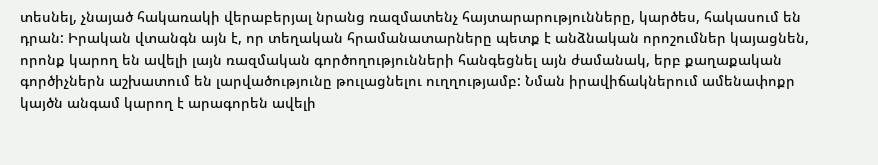տեսնել, չնայած հակառակի վերաբերյալ նրանց ռազմատենչ հայտարարությունները, կարծես, հակասում են դրան: Իրական վտանգն այն է, որ տեղական հրամանատարները պետք է անձնական որոշումներ կայացնեն, որոնք կարող են ավելի լայն ռազմական գործողությունների հանգեցնել այն ժամանակ, երբ քաղաքական գործիչներն աշխատում են լարվածությունը թուլացնելու ուղղությամբ: Նման իրավիճակներում ամենափոքր կայծն անգամ կարող է արագորեն ավելի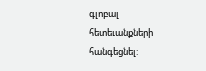գլոբալ հետեւանքների հանգեցնել: